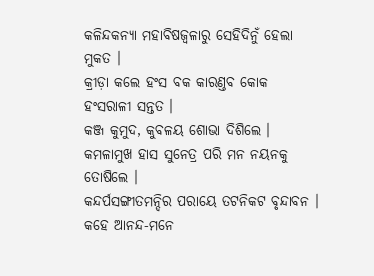କଳିନ୍ଦକନ୍ୟା ମହାବିଷଜ୍ୱଳାରୁ ସେହିଦିନୁଁ ହେଲା ମୁକତ ।
କ୍ରୀଡ଼ା କଲେ ହଂସ ବକ କାରଣ୍ତବ କୋକ ହଂସରାଳୀ ସନ୍ତତ ।
କଞ୍ଜ କୁମୁଦ, କୁବଳୟ ଶୋଭା ଦିଶିଲେ ।
କମଳାମୁଖ ହାସ ସୁନେତ୍ର ପରି ମନ ନୟନକୁ ତୋଷିଲେ ।
କନ୍ଦର୍ପସଙ୍ଗୀତମନ୍ଦିର ପରାୟେ ତଟନିକଟ ବୃନ୍ଦାବନ ।
କହେ ଆନନ୍ଦ-ମନେ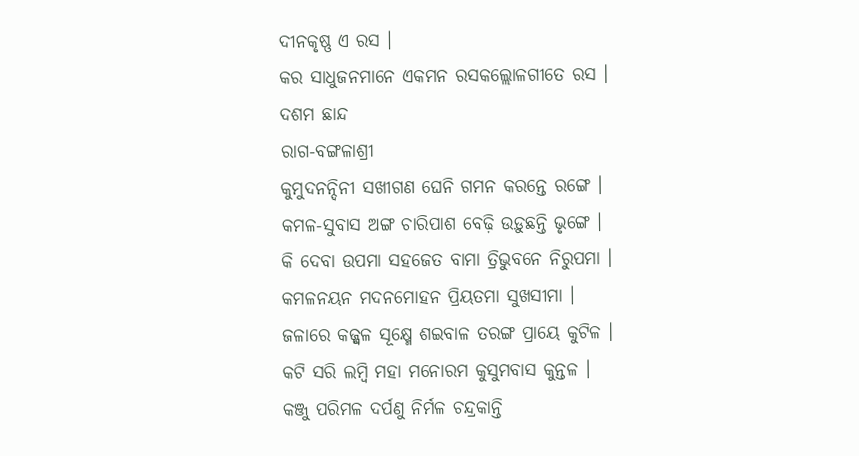ଦୀନକୃଷ୍ଣ ଏ ରସ ।
କର ସାଧୁଜନମାନେ ଏକମନ ରସକଲ୍ଲୋଳଗୀତେ ରସ ।
ଦଶମ ଛାନ୍ଦ
ରାଗ-ବଙ୍ଗଳାଶ୍ରୀ
କୁମୁଦନନ୍ଦିନୀ ସଖୀଗଣ ଘେନି ଗମନ କରନ୍ତେ ରଙ୍ଗେ ।
କମଳ-ସୁବାସ ଅଙ୍ଗ ଚାରିପାଶ ବେଢ଼ି ଉଡ଼ୁଛନ୍ତି ଭୃଙ୍ଗେ ।
କି ଦେବା ଉପମା ସହଜେତ ବାମା ତ୍ରିଭୁବନେ ନିରୁପମା ।
କମଳନୟନ ମଦନମୋହନ ପ୍ରିୟତମା ସୁଖସୀମା ।
ଜଳାରେ କଜ୍ଜ୍ୱଳ ସୂକ୍ଷ୍ମେ ଶଇବାଳ ତରଙ୍ଗ ପ୍ରାୟେ କୁଟିଳ ।
କଟି ସରି ଲମ୍ବି ମହା ମନୋରମ କୁସୁମବାସ କୁନ୍ତଳ ।
କଞ୍ଜୁ ପରିମଳ ଦର୍ପଣୁ ନିର୍ମଳ ଚନ୍ଦ୍ରକାନ୍ତି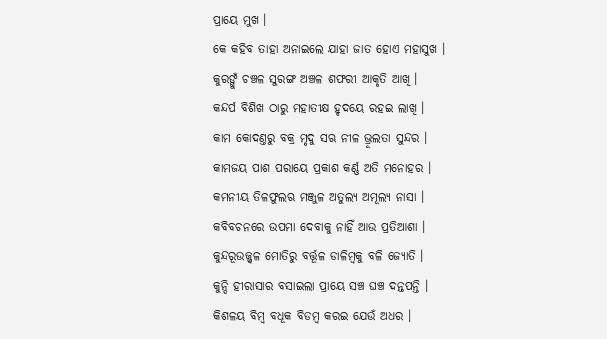ପ୍ରାୟେ ମୁଖ ।
କେ କହିବ ତାହା ଅନାଇଲେ ଯାହା ଜାତ ହୋଏ ମହାସୁଖ ।
କୁରଙ୍ଗୁଁ ଚଞ୍ଚଳ ସୁରଙ୍ଗ ଅଞ୍ଚଳ ଶଫରୀ ଆକୃତି ଆଖି ।
କନ୍ଦର୍ପ ବିଶିଖ ଠାରୁ ମହାତୀକ୍ଷ ହୃଦୟେ ରହଇ ଲାଖି ।
କାମ କୋଦଣ୍ତରୁ ବକ୍ର ମୃଦୁ ସଋ ନୀଳ ଭ୍ରୂଲତା ସୁନ୍ଦର ।
କାମଜୟ ପାଶ ପରାୟେ ପ୍ରକାଶ କର୍ଣ୍ଣ ଅତି ମନୋହର ।
କମନୀୟ ତିଳଫୁଲଋ ମଞ୍ଜୁଳ ଅତୁଲ୍ୟ ଅମୂଲ୍ୟ ନାସା ।
କବିବଚନରେ ଉପମା ଦେବାକୁ ନାହିଁ ଆଉ ପ୍ରତିଆଶା ।
କୁନ୍ଦରୂଉଜ୍ଜ୍ୱଳ ମୋତିରୁ ବର୍ତ୍ତୂଳ ଡାଳିମ୍ବକୁ ବଳି ଜ୍ୟୋତି ।
କୁନ୍ଦି ହୀରାସାର ବସାଇଲା ପ୍ରାୟେ ସଞ୍ଚ ଘଞ୍ଚ ଦନ୍ତପନ୍ତି ।
କିଶଳୟ ବିମ୍ବ ବଧୂକ ବିଡମ୍ବ କରଇ ଯେଉଁ ଅଧର ।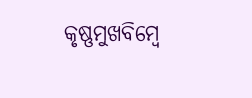କୃଷ୍ଣମୁଖବିମ୍ବେ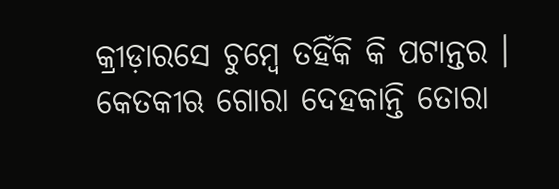କ୍ରୀଡ଼ାରସେ ଚୁମ୍ବେ ତହିଁକି କି ପଟାନ୍ତର ।
କେତକୀଋ ଗୋରା ଦେହକାନ୍ତି ତୋରା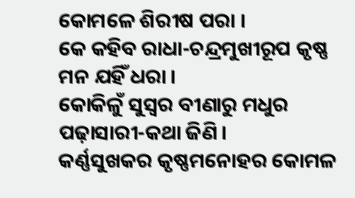କୋମଳେ ଶିରୀଷ ପରା ।
କେ କହିବ ରାଧା-ଚନ୍ଦ୍ରମୁଖୀରୂପ କୃଷ୍ଣ ମନ ଯହିଁ ଧରା ।
କୋକିଳୁଁ ସୁସ୍ୱର ବୀଣାରୁ ମଧୁର ପଢ଼ାସାରୀ-କଥା ଜିଣି ।
କର୍ଣ୍ଣସୁଖକର କୃଷ୍ଣମନୋହର କୋମଳ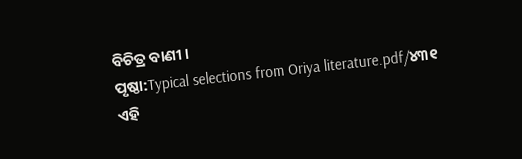ବିଚିତ୍ର ବାଣୀ ।
ପୃଷ୍ଠା:Typical selections from Oriya literature.pdf/୪୩୧
ଏହି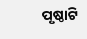ପୃଷ୍ଠାଟି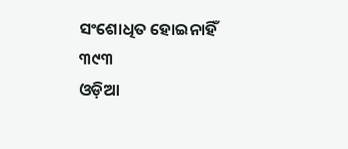ସଂଶୋଧିତ ହୋଇନାହିଁ
୩୯୩
ଓଡ଼ିଆ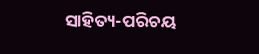ସାହିତ୍ୟ-ପରିଚୟ